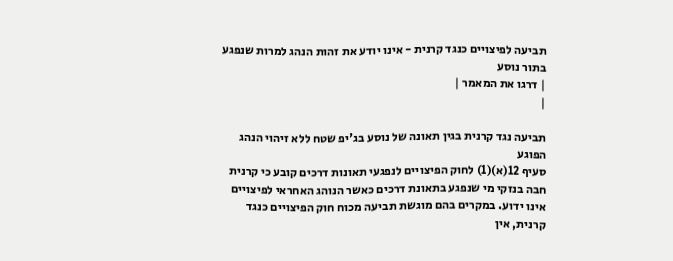תביעה לפיצויים כנגד קרנית - אינו יודע את זהות הנהג למרות שנפגע בתור נוסע
| דרגו את המאמר |
|

תביעה נגד קרנית בגין תאונה של נוסע בג'יפ שטח ללא זיהוי הנהג הפוגע
סעיף 12(א)(1) לחוק הפיצויים לנפגעי תאונות דרכים קובע כי קרנית חבה בנזקי מי שנפגע בתאונת דרכים כאשר הנוהג האחראי לפיצויים אינו ידוע. במקרים בהם מוגשת תביעה מכוח חוק הפיצויים כנגד קרנית, אין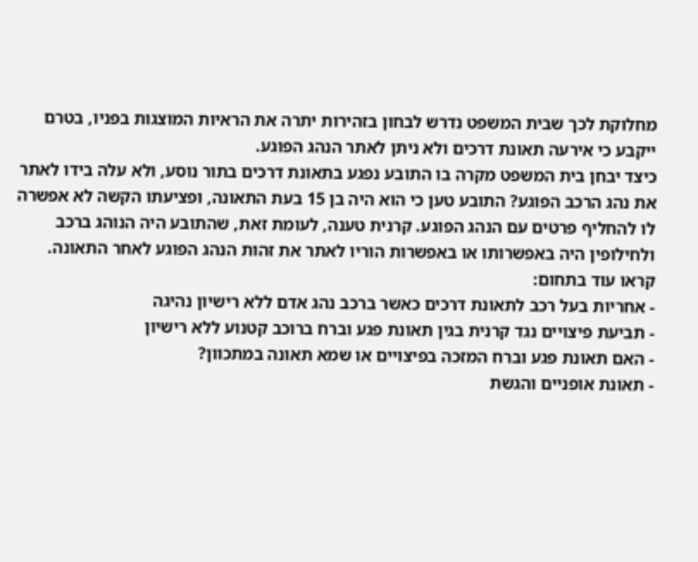מחלוקת לכך שבית המשפט נדרש לבחון בזהירות יתרה את הראיות המוצגות בפניו, בטרם ייקבע כי אירעה תאונת דרכים ולא ניתן לאתר הנהג הפוגע.
כיצד יבחן בית המשפט מקרה בו התובע נפגע בתאונת דרכים בתור נוסע, ולא עלה בידו לאתר את נהג הרכב הפוגע? התובע טען כי הוא היה בן 15 בעת התאונה, ופציעתו הקשה לא אפשרה לו להחליף פרטים עם הנהג הפוגע. קרנית טענה, לעומת זאת, שהתובע היה הנוהג ברכב ולחילופין היה באפשרותו או באפשרות הוריו לאתר את זהות הנהג הפוגע לאחר התאונה.
קראו עוד בתחום:
- אחריות בעל רכב לתאונת דרכים כאשר ברכב נהג אדם ללא רישיון נהיגה
- תביעת פיצויים נגד קרנית בגין תאונת פגע וברח ברוכב קטנוע ללא רישיון
- האם תאונת פגע וברח המזכה בפיצויים או שמא תאונה במתכוון?
- תאונת אופניים והגשת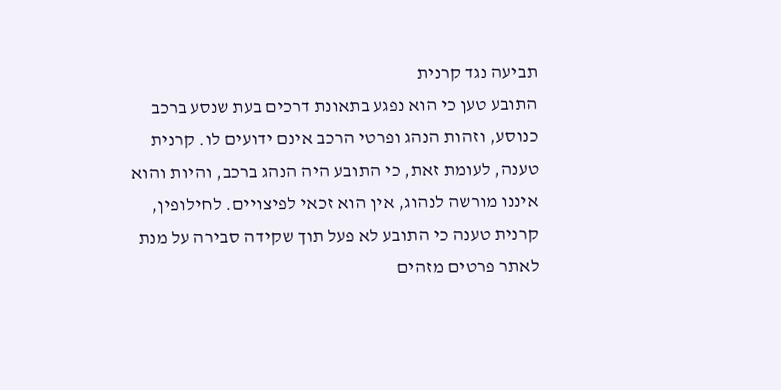תביעה נגד קרנית
התובע טען כי הוא נפגע בתאונת דרכים בעת שנסע ברכב כנוסע, וזהות הנהג ופרטי הרכב אינם ידועים לו. קרנית טענה, לעומת זאת, כי התובע היה הנהג ברכב, והיות והוא איננו מורשה לנהוג, אין הוא זכאי לפיצויים. לחילופין, קרנית טענה כי התובע לא פעל תוך שקידה סבירה על מנת לאתר פרטים מזהים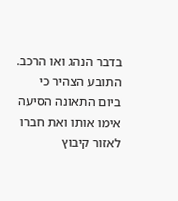בדבר הנהג ואו הרכב.
התובע הצהיר כי ביום התאונה הסיעה אימו אותו ואת חברו לאזור קיבוץ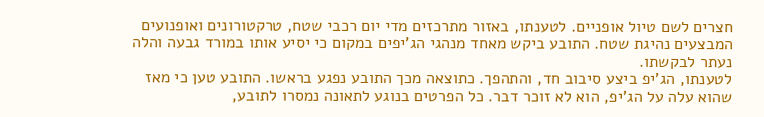חצרים לשם טיול אופניים. לטענתו, באזור מתרכזים מדי יום רכבי שטח, טרקטורונים ואופנועים המבצעים נהיגת שטח. התובע ביקש מאחד מנהגי הג'יפים במקום כי יסיע אותו במורד גבעה והלה נעתר לבקשתו.
לטענתו, הג'יפ ביצע סיבוב חד, והתהפך. כתוצאה מכך התובע נפגע בראשו. התובע טען כי מאז שהוא עלה על הג'יפ, הוא לא זוכר דבר. כל הפרטים בנוגע לתאונה נמסרו לתובע,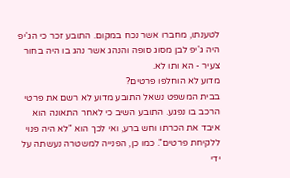לטענתו, מחברו אשר נכח במקום. התובע זכר כי הג'יפ היה ג'יפ לבן מסוג סופה והנהג אשר נהג בו היה בחור צעיר - הא ותו לא.
מדוע לא הוחלפו פרטים?
בבית המשפט נשאל התובע מדוע לא רשם את פרטי הרכב בו נפגע. התובע השיב כי לאחר התאונה הוא איבד את הכרתו וחש ברע, ואי לכך הוא "לא היה פנוי ללקיחת פרטים". כמו כן, הפנייה למשטרה נעשתה על ידי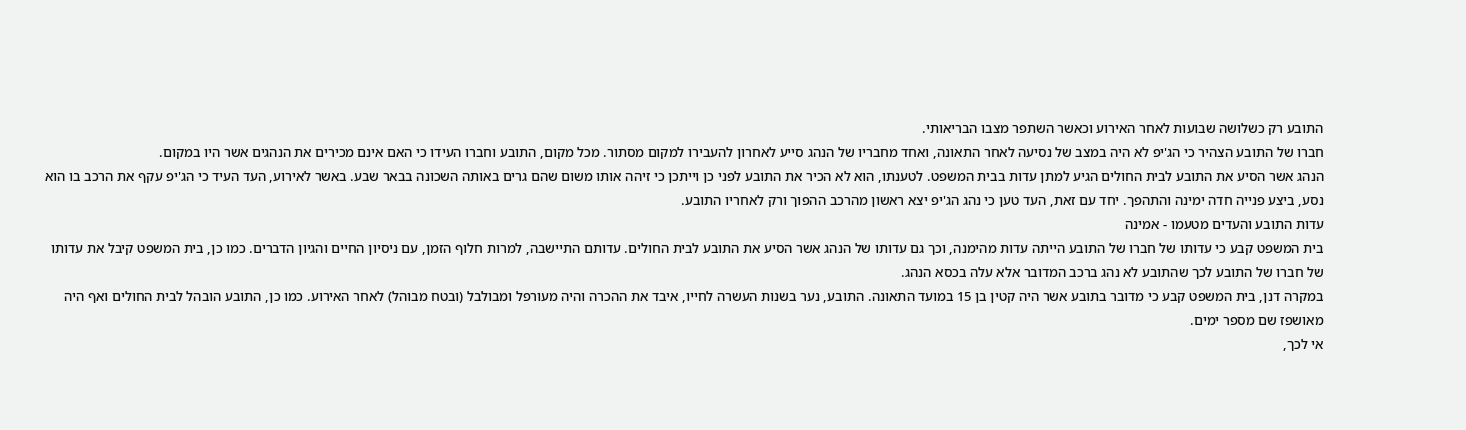התובע רק כשלושה שבועות לאחר האירוע וכאשר השתפר מצבו הבריאותי.
חברו של התובע הצהיר כי הג'יפ לא היה במצב של נסיעה לאחר התאונה, ואחד מחבריו של הנהג סייע לאחרון להעבירו למקום מסתור. מכל מקום, התובע וחברו העידו כי האם אינם מכירים את הנהגים אשר היו במקום.
הנהג אשר הסיע את התובע לבית החולים הגיע למתן עדות בבית המשפט. לטענתו, הוא לא הכיר את התובע לפני כן וייתכן כי זיהה אותו משום שהם גרים באותה השכונה בבאר שבע. באשר לאירוע, העד העיד כי הג'יפ עקף את הרכב בו הוא נסע, ביצע פנייה חדה ימינה והתהפך. יחד עם זאת, העד טען כי נהג הג'יפ יצא ראשון מהרכב ההפוך ורק לאחריו התובע.
עדות התובע והעדים מטעמו - אמינה
בית המשפט קבע כי עדותו של חברו של התובע הייתה עדות מהימנה, וכך גם עדותו של הנהג אשר הסיע את התובע לבית החולים. עדותם התיישבה, למרות חלוף הזמן, עם ניסיון החיים והגיון הדברים. כמו כן, בית המשפט קיבל את עדותו של חברו של התובע לכך שהתובע לא נהג ברכב המדובר אלא עלה בכסא הנהג.
במקרה דנן, בית המשפט קבע כי מדובר בתובע אשר היה קטין בן 15 במועד התאונה. התובע, נער בשנות העשרה לחייו, איבד את ההכרה והיה מעורפל ומבולבל (ובטח מבוהל) לאחר האירוע. כמו כן, התובע הובהל לבית החולים ואף היה מאושפז שם מספר ימים.
אי לכך,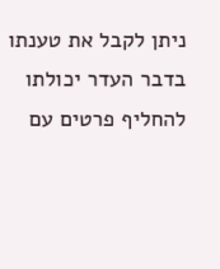ניתן לקבל את טענתו בדבר העדר יכולתו להחליף פרטים עם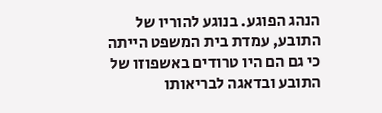הנהג הפוגע. בנוגע להוריו של התובע, עמדת בית המשפט הייתה כי גם הם היו טרודים באשפוזו של התובע ובדאגה לבריאותו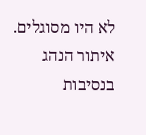לא היו מסוגלים. איתור הנהג בנסיבות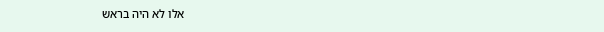אלו לא היה בראש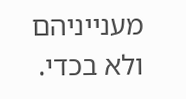מענייניהם ולא בכדי.